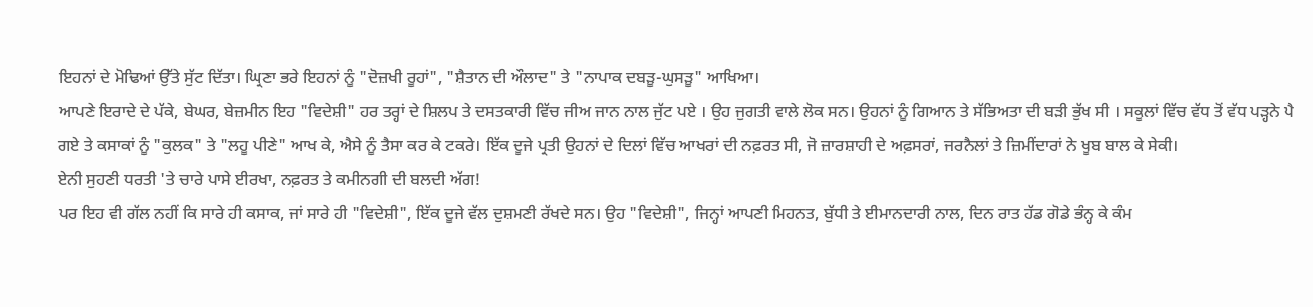ਇਹਨਾਂ ਦੇ ਮੋਢਿਆਂ ਉੱਤੇ ਸੁੱਟ ਦਿੱਤਾ। ਘ੍ਰਿਣਾ ਭਰੇ ਇਹਨਾਂ ਨੂੰ "ਦੋਜ਼ਖੀ ਰੂਹਾਂ", "ਸ਼ੈਤਾਨ ਦੀ ਔਲਾਦ" ਤੇ "ਨਾਪਾਕ ਦਬੜੂ-ਘੁਸੜੂ" ਆਖਿਆ।
ਆਪਣੇ ਇਰਾਦੇ ਦੇ ਪੱਕੇ, ਬੇਘਰ, ਬੇਜ਼ਮੀਨ ਇਹ "ਵਿਦੇਸ਼ੀ" ਹਰ ਤਰ੍ਹਾਂ ਦੇ ਸ਼ਿਲਪ ਤੇ ਦਸਤਕਾਰੀ ਵਿੱਚ ਜੀਅ ਜਾਨ ਨਾਲ ਜੁੱਟ ਪਏ । ਉਹ ਜੁਗਤੀ ਵਾਲੇ ਲੋਕ ਸਨ। ਉਹਨਾਂ ਨੂੰ ਗਿਆਨ ਤੇ ਸੱਭਿਅਤਾ ਦੀ ਬੜੀ ਭੁੱਖ ਸੀ । ਸਕੂਲਾਂ ਵਿੱਚ ਵੱਧ ਤੋਂ ਵੱਧ ਪੜ੍ਹਨੇ ਪੈ ਗਏ ਤੇ ਕਸਾਕਾਂ ਨੂੰ "ਕੁਲਕ" ਤੇ "ਲਹੂ ਪੀਣੇ" ਆਖ ਕੇ, ਐਸੇ ਨੂੰ ਤੈਸਾ ਕਰ ਕੇ ਟਕਰੇ। ਇੱਕ ਦੂਜੇ ਪ੍ਰਤੀ ਉਹਨਾਂ ਦੇ ਦਿਲਾਂ ਵਿੱਚ ਆਖਰਾਂ ਦੀ ਨਫ਼ਰਤ ਸੀ, ਜੋ ਜ਼ਾਰਸ਼ਾਹੀ ਦੇ ਅਫ਼ਸਰਾਂ, ਜਰਨੈਲਾਂ ਤੇ ਜ਼ਿਮੀਂਦਾਰਾਂ ਨੇ ਖੂਬ ਬਾਲ ਕੇ ਸੇਕੀ।
ਏਨੀ ਸੁਹਣੀ ਧਰਤੀ 'ਤੇ ਚਾਰੇ ਪਾਸੇ ਈਰਖਾ, ਨਫ਼ਰਤ ਤੇ ਕਮੀਨਗੀ ਦੀ ਬਲਦੀ ਅੱਗ!
ਪਰ ਇਹ ਵੀ ਗੱਲ ਨਹੀਂ ਕਿ ਸਾਰੇ ਹੀ ਕਸਾਕ, ਜਾਂ ਸਾਰੇ ਹੀ "ਵਿਦੇਸ਼ੀ", ਇੱਕ ਦੂਜੇ ਵੱਲ ਦੁਸ਼ਮਣੀ ਰੱਖਦੇ ਸਨ। ਉਹ "ਵਿਦੇਸ਼ੀ", ਜਿਨ੍ਹਾਂ ਆਪਣੀ ਮਿਹਨਤ, ਬੁੱਧੀ ਤੇ ਈਮਾਨਦਾਰੀ ਨਾਲ, ਦਿਨ ਰਾਤ ਹੱਡ ਗੋਡੇ ਭੰਨ੍ਹ ਕੇ ਕੰਮ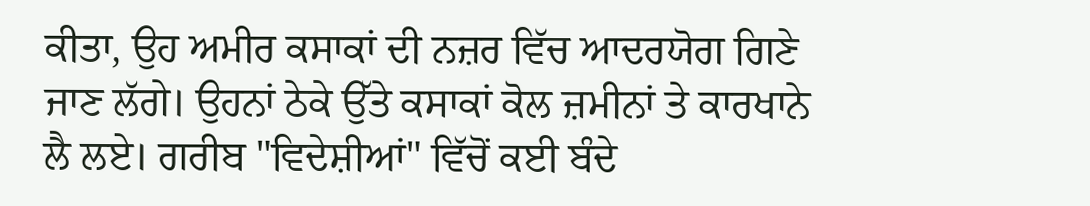ਕੀਤਾ, ਉਹ ਅਮੀਰ ਕਸਾਕਾਂ ਦੀ ਨਜ਼ਰ ਵਿੱਚ ਆਦਰਯੋਗ ਗਿਣੇ ਜਾਣ ਲੱਗੇ। ਉਹਨਾਂ ਠੇਕੇ ਉੱਤੇ ਕਸਾਕਾਂ ਕੋਲ ਜ਼ਮੀਨਾਂ ਤੇ ਕਾਰਖਾਨੇ ਲੈ ਲਏ। ਗਰੀਬ "ਵਿਦੇਸ਼ੀਆਂ" ਵਿੱਚੋਂ ਕਈ ਬੰਦੇ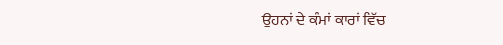ਉਹਨਾਂ ਦੇ ਕੰਮਾਂ ਕਾਰਾਂ ਵਿੱਚ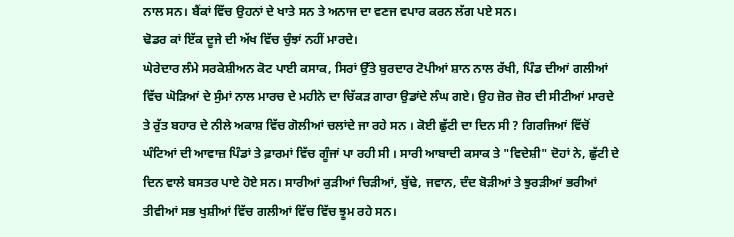ਨਾਲ ਸਨ। ਬੈਂਕਾਂ ਵਿੱਚ ਉਹਨਾਂ ਦੇ ਖਾਤੇ ਸਨ ਤੇ ਅਨਾਜ ਦਾ ਵਣਜ ਵਪਾਰ ਕਰਨ ਲੱਗ ਪਏ ਸਨ।
ਢੋਡਰ ਕਾਂ ਇੱਕ ਦੂਜੇ ਦੀ ਅੱਖ ਵਿੱਚ ਚੁੰਝਾਂ ਨਹੀਂ ਮਾਰਦੇ।
ਘੇਰੇਦਾਰ ਲੰਮੇ ਸਰਕੇਸ਼ੀਅਨ ਕੋਟ ਪਾਈ ਕਸਾਕ, ਸਿਰਾਂ ਉੱਤੇ ਬੁਰਦਾਰ ਟੋਪੀਆਂ ਸ਼ਾਨ ਨਾਲ ਰੱਖੀ, ਪਿੰਡ ਦੀਆਂ ਗਲੀਆਂ ਵਿੱਚ ਘੋੜਿਆਂ ਦੇ ਸੁੰਮਾਂ ਨਾਲ ਮਾਰਚ ਦੇ ਮਹੀਨੇ ਦਾ ਚਿੱਕੜ ਗਾਰਾ ਉਡਾਂਦੇ ਲੰਘ ਗਏ। ਉਹ ਜ਼ੋਰ ਜ਼ੋਰ ਦੀ ਸੀਟੀਆਂ ਮਾਰਦੇ ਤੇ ਰੁੱਤ ਬਹਾਰ ਦੇ ਨੀਲੇ ਅਕਾਸ਼ ਵਿੱਚ ਗੋਲੀਆਂ ਚਲਾਂਦੇ ਜਾ ਰਹੇ ਸਨ । ਕੋਈ ਛੁੱਟੀ ਦਾ ਦਿਨ ਸੀ ? ਗਿਰਜਿਆਂ ਵਿੱਚੋਂ ਘੰਟਿਆਂ ਦੀ ਆਵਾਜ਼ ਪਿੰਡਾਂ ਤੇ ਫ਼ਾਰਮਾਂ ਵਿੱਚ ਗੂੰਜਾਂ ਪਾ ਰਹੀ ਸੀ । ਸਾਰੀ ਆਬਾਦੀ ਕਸਾਕ ਤੇ "ਵਿਦੇਸ਼ੀ" ਦੋਹਾਂ ਨੇ, ਛੁੱਟੀ ਦੇ ਦਿਨ ਵਾਲੇ ਬਸਤਰ ਪਾਏ ਹੋਏ ਸਨ। ਸਾਰੀਆਂ ਕੁੜੀਆਂ ਚਿੜੀਆਂ, ਬੁੱਢੇ, ਜਵਾਨ, ਦੰਦ ਬੋੜੀਆਂ ਤੇ ਝੁਰੜੀਆਂ ਭਰੀਆਂ ਤੀਵੀਆਂ ਸਭ ਖੁਸ਼ੀਆਂ ਵਿੱਚ ਗਲੀਆਂ ਵਿੱਚ ਵਿੱਚ ਝੂਮ ਰਹੇ ਸਨ।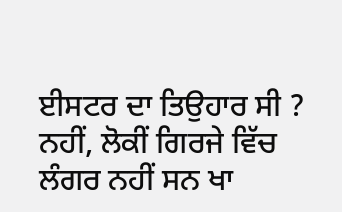ਈਸਟਰ ਦਾ ਤਿਉਹਾਰ ਸੀ ? ਨਹੀਂ, ਲੋਕੀਂ ਗਿਰਜੇ ਵਿੱਚ ਲੰਗਰ ਨਹੀਂ ਸਨ ਖਾ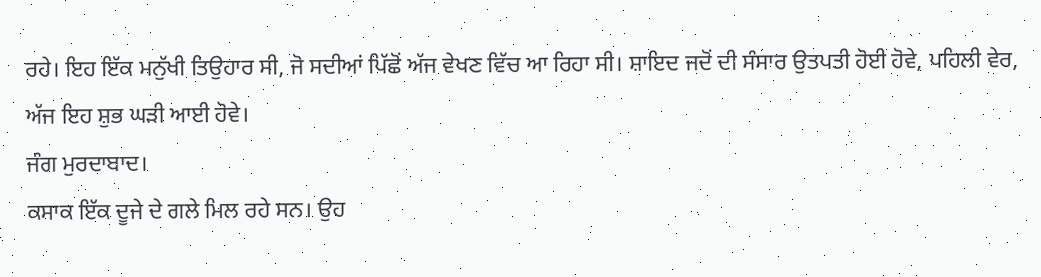ਰਹੇ। ਇਹ ਇੱਕ ਮਨੁੱਖੀ ਤਿਉਹਾਰ ਸੀ, ਜੋ ਸਦੀਆਂ ਪਿੱਛੋਂ ਅੱਜ ਵੇਖਣ ਵਿੱਚ ਆ ਰਿਹਾ ਸੀ। ਸ਼ਾਇਦ ਜਦੋਂ ਦੀ ਸੰਸਾਰ ਉਤਪਤੀ ਹੋਈ ਹੋਵੇ, ਪਹਿਲੀ ਵੇਰ, ਅੱਜ ਇਹ ਸ਼ੁਭ ਘੜੀ ਆਈ ਹੋਵੇ।
ਜੰਗ ਮੁਰਦਾਬਾਦ।
ਕਸਾਕ ਇੱਕ ਦੂਜੇ ਦੇ ਗਲੇ ਮਿਲ ਰਹੇ ਸਨ। ਉਹ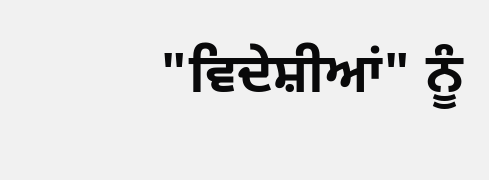"ਵਿਦੇਸ਼ੀਆਂ" ਨੂੰ